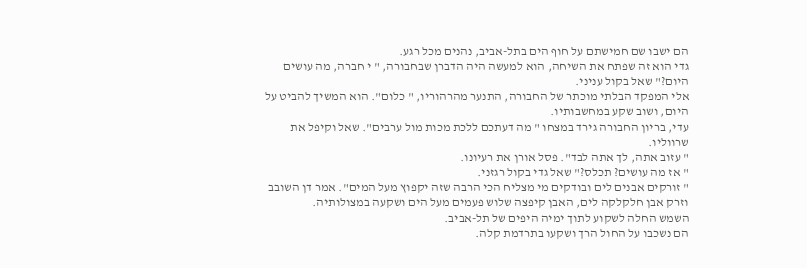הם ישבו שם חמישתם על חוף הים בתל-אביב, נהנים מכל רגע.
גדי הוא זה שפתח את השיחה, הוא למעשה היה הדברן שבחבורה, " י חברה, מה עושים היום?" שאל בקול עניני.
אלי המפקד הבלתי מוכתר של החבורה, התנער מהרהוריו, " כלום". הוא המשיך להביט על היום, ושוב שקע במחשבותיו.
עדי, בריון החבורה גירד במצחו " מה דעתכם ללכת מכות מול ערבים". שאל וקיפל את שרווליו.
" עזוב אתה, לך אתה לבד". פסל אורן את רעיונו.
" אז מה עושים? תכלס?" שאל גדי בקול רגזני.
" זורקים אבנים לים ובודקים מי מצליח הכי הרבה שזה יקפוץ מעל המים". אמר דן השובב וזרק אבן חלקלקה לים, האבן קיפצה שלוש פעמים מעל הים ושקעה במצולותיה.
השמש החלה לשקוע לתוך ימיה היפים של תל-אביב.
הם נשכבו על החול הרך ושקעו בתרדמת קלה.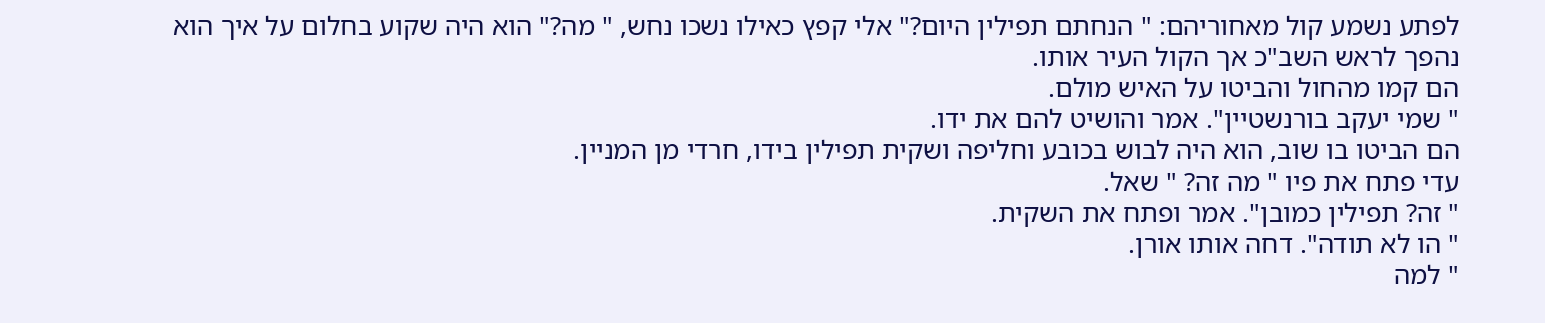לפתע נשמע קול מאחוריהם: " הנחתם תפילין היום?" אלי קפץ כאילו נשכו נחש, " מה?" הוא היה שקוע בחלום על איך הוא נהפך לראש השב"כ אך הקול העיר אותו.
הם קמו מהחול והביטו על האיש מולם.
" שמי יעקב בורנשטיין". אמר והושיט להם את ידו.
הם הביטו בו שוב, הוא היה לבוש בכובע וחליפה ושקית תפילין בידו, חרדי מן המניין.
עדי פתח את פיו " מה זה? " שאל.
" זה? תפילין כמובן". אמר ופתח את השקית.
" הו לא תודה". דחה אותו אורן.
" למה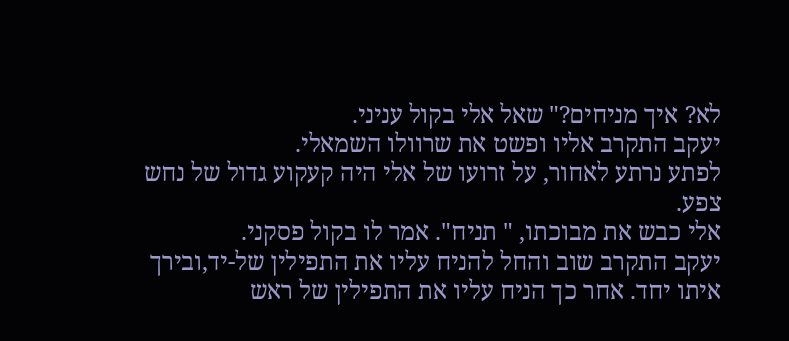לא? איך מניחים?" שאל אלי בקול עניני.
יעקב התקרב אליו ופשט את שרוולו השמאלי.
לפתע נרתע לאחור, על זרועו של אלי היה קעקוע גדול של נחש צפע.
אלי כבש את מבוכתו, " תניח". אמר לו בקול פסקני.
יעקב התקרב שוב והחל להניח עליו את התפילין של-יד,ובירך איתו יחד. אחר כך הניח עליו את התפילין של ראש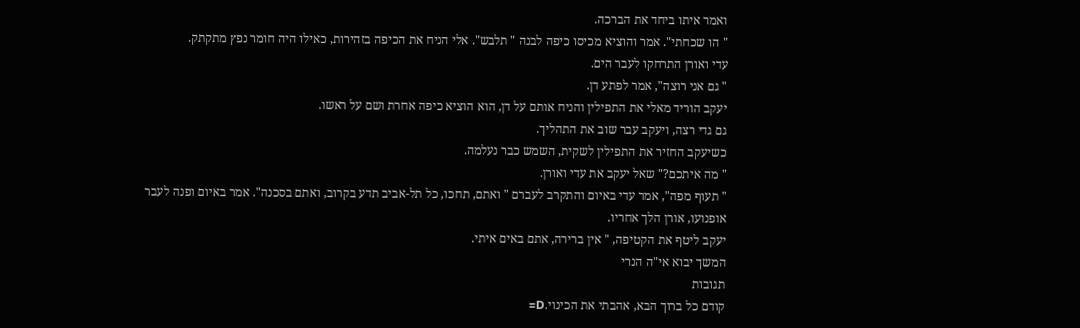ואמר איתו ביחד את הברכה.
" הו שכחתי". אמר והוציא מכיסו כיפה לבנה " תלבש". אלי הניח את הכיפה בזהירות, כאילו היה חומר נפץ מתקתק.
עדי ואורן התרחקו לעבר הים.
" גם אני רוצה", אמר לפתע דן.
יעקב הוריד מאלי את התפילין והניח אותם על דן, הוא הוציא כיפה אחרת ושם על ראשו.
גם גדי רצה, ויעקב עבר שוב את התהליך.
כשיעקב החזיר את התפילין לשקית, השמש כבר נעלמה.
" מה איתכם?" שאל יעקב את עדי ואורן.
" תעוף מפה", אמר עדי באיום והתקרב לעברם " ואתם, תחכו, כל תל-אביב תדע בקרוב, ואתם בסכנה". אמר באיום ופנה לעבר אופנועו, אורן הלך אחריו.
יעקב ליטף את הקטיפה, " אין ברירה, אתם באים איתי.
המשך יבוא אי"ה הנרי
תגובות
קודם כל ברוך הבא, אהבתי את הכינוי.D=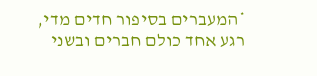*המעברים בסיפור חדים מדי, רגע אחד כולם חברים ובשני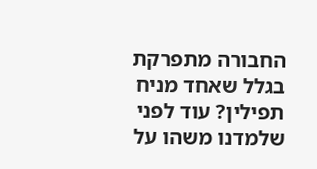החבורה מתפרקת בגלל שאחד מניח תפילין? עוד לפני שלמדנו משהו על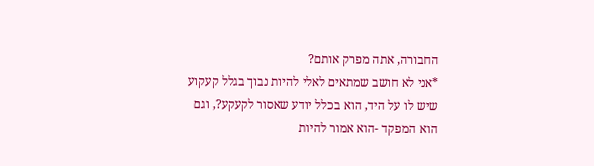החבורה, אתה מפרק אותם?
*אני לא חושב שמתאים לאלי להיות נבוך בגלל קעקוע שיש לו על היד, הוא בכלל יודע שאסור לקעקע?, וגם הוא המפקד -הוא אמור להיות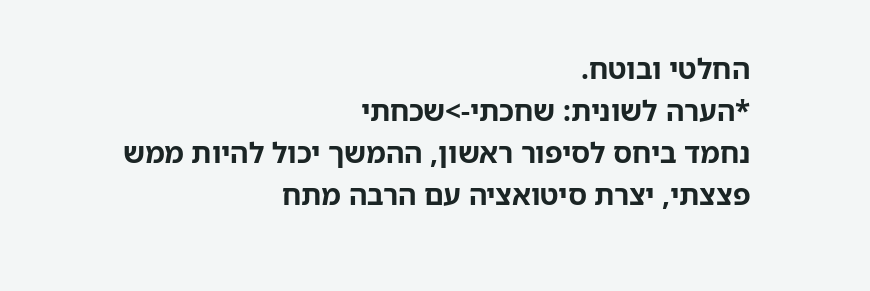החלטי ובוטח.
*הערה לשונית: שחכתי->שכחתי
נחמד ביחס לסיפור ראשון, ההמשך יכול להיות ממש פצצתי, יצרת סיטואציה עם הרבה מתח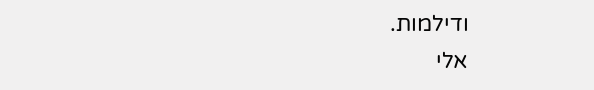ודילמות.
אלי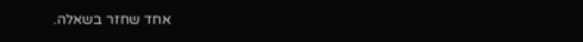אחד שחזר בשאלה.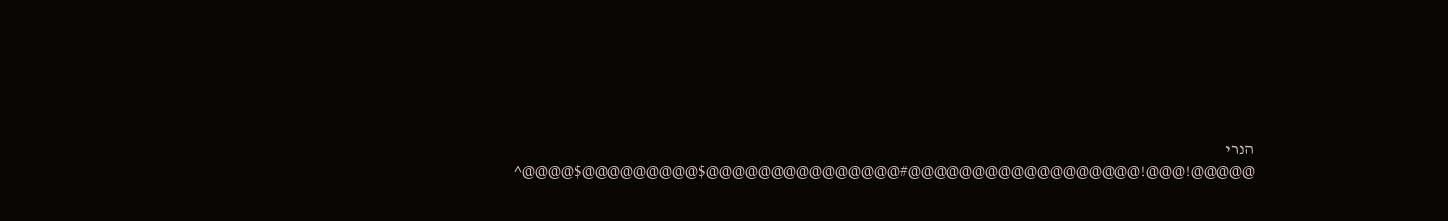הנרי
@@@@@!@@@!@@@@@@@@@@@@@@@@@@#@@@@@@@@@@@@@@@$@@@@@@@@@$@@@@^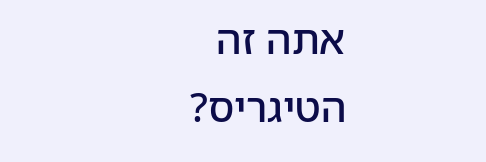אתה זה הטיגריס?